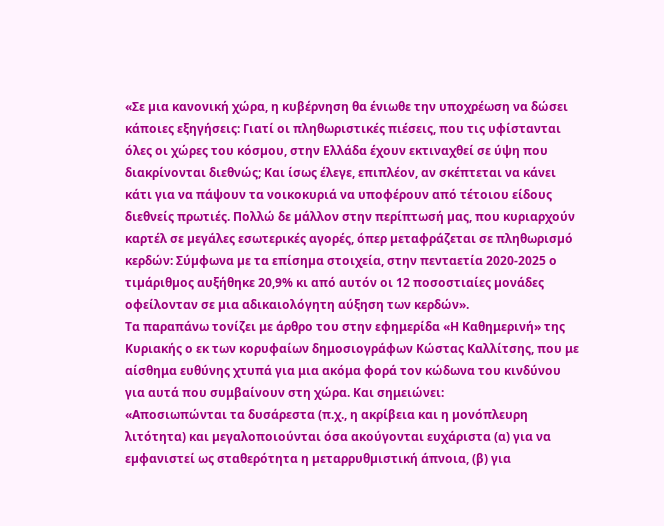«Σε µια κανονική χώρα, η κυβέρνηση θα ένιωθε την υποχρέωση να δώσει κάποιες εξηγήσεις: Γιατί οι πληθωριστικές πιέσεις, που τις υφίστανται όλες οι χώρες του κόσµου, στην Ελλάδα έχουν εκτιναχθεί σε ύψη που διακρίνονται διεθνώς; Και ίσως έλεγε, επιπλέον, αν σκέπτεται να κάνει κάτι για να πάψουν τα νοικοκυριά να υποφέρουν από τέτοιου είδους διεθνείς πρωτιές. Πολλώ δε µάλλον στην περίπτωσή µας, που κυριαρχούν καρτέλ σε µεγάλες εσωτερικές αγορές, όπερ µεταφράζεται σε πληθωρισµό κερδών: Σύµφωνα µε τα επίσηµα στοιχεία, στην πενταετία 2020-2025 ο τιµάριθµος αυξήθηκε 20,9% κι από αυτόν οι 12 ποσοστιαίες µονάδες οφείλονταν σε µια αδικαιολόγητη αύξηση των κερδών».
Τα παραπάνω τονίζει με άρθρο του στην εφημερίδα «Η Καθημερινή» της Κυριακής ο εκ των κορυφαίων δημοσιογράφων Κώστας Καλλίτσης, που με αίσθημα ευθύνης χτυπά για μια ακόμα φορά τον κώδωνα του κινδύνου για αυτά που συμβαίνουν στη χώρα. Και σημειώνει:
«Αποσιωπώνται τα δυσάρεστα (π.χ., η ακρίβεια και η µονόπλευρη λιτότητα) και µεγαλοποιούνται όσα ακούγονται ευχάριστα (α) για να εµφανιστεί ως σταθερότητα η µεταρρυθµιστική άπνοια, (β) για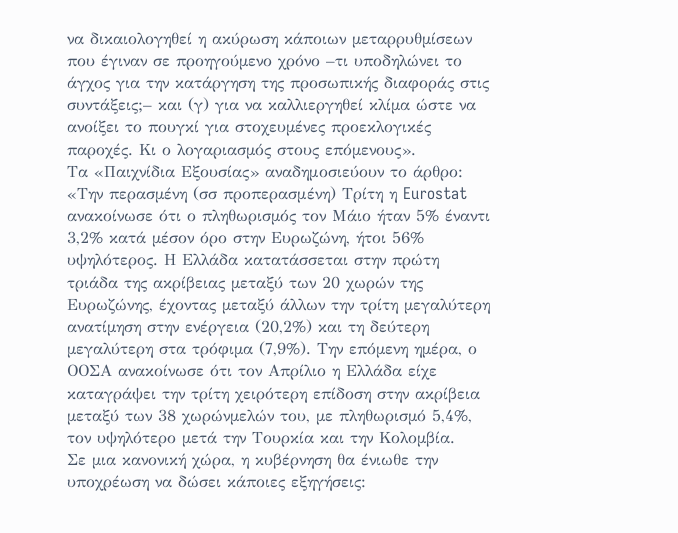να δικαιολογηθεί η ακύρωση κάποιων µεταρρυθµίσεων που έγιναν σε προηγούµενο χρόνο –τι υποδηλώνει το άγχος για την κατάργηση της προσωπικής διαφοράς στις συντάξεις;– και (γ) για να καλλιεργηθεί κλίµα ώστε να ανοίξει το πουγκί για στοχευµένες προεκλογικές παροχές. Κι ο λογαριασµός στους επόµενους».
Τα «Παιχνίδια Εξουσίας» αναδημοσιεύουν το άρθρο:
«Την περασµένη (σσ προπερασμένη) Τρίτη η Eurostat ανακοίνωσε ότι ο πληθωρισµός τον Μάιο ήταν 5% έναντι 3,2% κατά µέσον όρο στην Ευρωζώνη, ήτοι 56% υψηλότερος. Η Ελλάδα κατατάσσεται στην πρώτη τριάδα της ακρίβειας µεταξύ των 20 χωρών της Ευρωζώνης, έχοντας µεταξύ άλλων την τρίτη µεγαλύτερη ανατίµηση στην ενέργεια (20,2%) και τη δεύτερη µεγαλύτερη στα τρόφιµα (7,9%). Την επόµενη ηµέρα, ο ΟΟΣΑ ανακοίνωσε ότι τον Απρίλιο η Ελλάδα είχε καταγράψει την τρίτη χειρότερη επίδοση στην ακρίβεια µεταξύ των 38 χωρώνµελών του, µε πληθωρισµό 5,4%, τον υψηλότερο µετά την Τουρκία και την Κολοµβία.
Σε µια κανονική χώρα, η κυβέρνηση θα ένιωθε την υποχρέωση να δώσει κάποιες εξηγήσεις: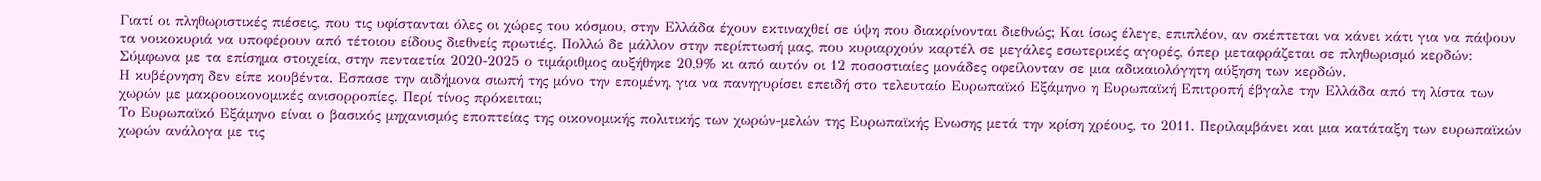Γιατί οι πληθωριστικές πιέσεις, που τις υφίστανται όλες οι χώρες του κόσµου, στην Ελλάδα έχουν εκτιναχθεί σε ύψη που διακρίνονται διεθνώς; Και ίσως έλεγε, επιπλέον, αν σκέπτεται να κάνει κάτι για να πάψουν τα νοικοκυριά να υποφέρουν από τέτοιου είδους διεθνείς πρωτιές. Πολλώ δε µάλλον στην περίπτωσή µας, που κυριαρχούν καρτέλ σε µεγάλες εσωτερικές αγορές, όπερ µεταφράζεται σε πληθωρισµό κερδών: Σύµφωνα µε τα επίσηµα στοιχεία, στην πενταετία 2020-2025 ο τιµάριθµος αυξήθηκε 20,9% κι από αυτόν οι 12 ποσοστιαίες µονάδες οφείλονταν σε µια αδικαιολόγητη αύξηση των κερδών.
Η κυβέρνηση δεν είπε κουβέντα. Εσπασε την αιδήµονα σιωπή της µόνο την εποµένη, για να πανηγυρίσει επειδή στο τελευταίο Ευρωπαϊκό Εξάµηνο η Ευρωπαϊκή Επιτροπή έβγαλε την Ελλάδα από τη λίστα των χωρών µε µακροοικονοµικές ανισορροπίες. Περί τίνος πρόκειται;
Το Ευρωπαϊκό Εξάµηνο είναι ο βασικός µηχανισµός εποπτείας της οικονοµικής πολιτικής των χωρών-µελών της Ευρωπαϊκής Ενωσης µετά την κρίση χρέους, το 2011. Περιλαµβάνει και µια κατάταξη των ευρωπαϊκών χωρών ανάλογα µε τις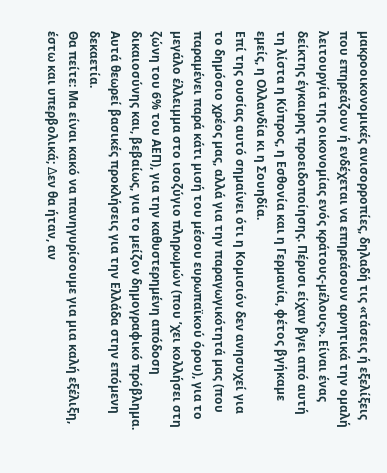µακροοικονοµικές ανισορροπίες, δηλαδή τις «τάσεις ή εξελίξεις που επηρεάζουν ή ενδέχεται να επηρεάσουν αρνητικά την οµαλή λειτουργία της οικονοµίας ενός κράτους-µέλους». Είναι ένας δείκτης έγκαιρης προειδοποίησης. Πέρυσι είχαν βγει από αυτή τη λίστα η Κύπρος, η Εσθονία και η Γερµανία, φέτος βγήκαµε εµείς, η Ολλανδία κι η Σουηδία.
Επί της ουσίας αυτό σηµαίνει ότι η Κοµισιόν δεν ανησυχεί για το δηµόσιο χρέος µας, αλλά για την παραγωγικότητά µας (που παραµένει παρά κάτι µισή του µέσου ευρωπαϊκού όρου), για το µεγάλο έλλειµµα στο ισοζύγιο πληρωµών (που ’χει κολλήσει στη ζώνη του 6% του ΑΕΠ), για την καθυστερηµένη απόδοση δικαιοσύνης και, βεβαίως, για το µείζον δηµογραφικό πρόβληµα. Αυτά θεωρεί βασικές προκλήσεις για την Ελλάδα στην επόµενη δεκαετία.
Θα πείτε: Μα είναι κακό να πανηγυρίσουµε για µια καλή εξέλιξη, έστω και υπερβολικά; ∆εν θα ήταν, αν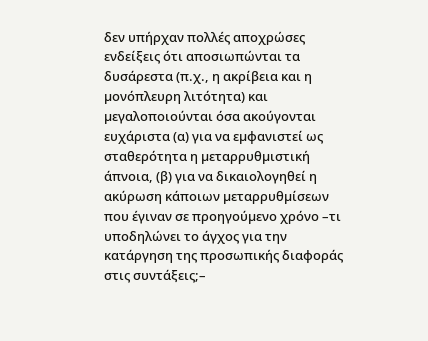δεν υπήρχαν πολλές αποχρώσες ενδείξεις ότι αποσιωπώνται τα δυσάρεστα (π.χ., η ακρίβεια και η µονόπλευρη λιτότητα) και µεγαλοποιούνται όσα ακούγονται ευχάριστα (α) για να εµφανιστεί ως σταθερότητα η µεταρρυθµιστική άπνοια, (β) για να δικαιολογηθεί η ακύρωση κάποιων µεταρρυθµίσεων που έγιναν σε προηγούµενο χρόνο –τι υποδηλώνει το άγχος για την κατάργηση της προσωπικής διαφοράς στις συντάξεις;–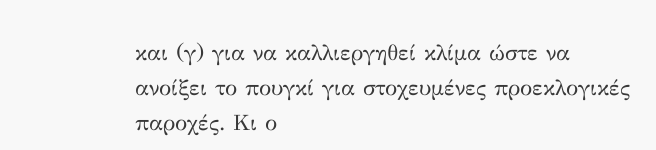και (γ) για να καλλιεργηθεί κλίµα ώστε να ανοίξει το πουγκί για στοχευµένες προεκλογικές παροχές. Κι ο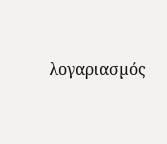λογαριασµός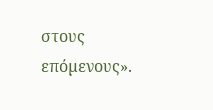στους επόµενους».